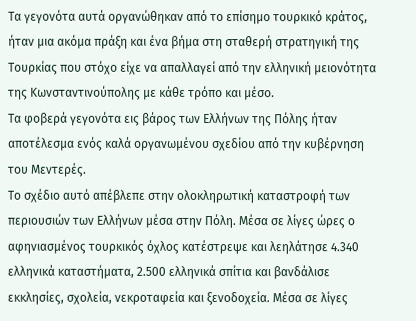Τα γεγονότα αυτά οργανώθηκαν από το επίσημο τουρκικό κράτος, ήταν μια ακόμα πράξη και ένα βήμα στη σταθερή στρατηγική της Τουρκίας που στόχο είχε να απαλλαγεί από την ελληνική μειονότητα της Κωνσταντινούπολης με κάθε τρόπο και μέσο.
Τα φοβερά γεγονότα εις βάρος των Ελλήνων της Πόλης ήταν αποτέλεσμα ενός καλά οργανωμένου σχεδίου από την κυβέρνηση του Μεντερές.
Το σχέδιο αυτό απέβλεπε στην ολοκληρωτική καταστροφή των περιουσιών των Ελλήνων μέσα στην Πόλη. Μέσα σε λίγες ώρες ο αφηνιασμένος τουρκικός όχλος κατέστρεψε και λεηλάτησε 4.340 ελληνικά καταστήματα, 2.500 ελληνικά σπίτια και βανδάλισε εκκλησίες, σχολεία, νεκροταφεία και ξενοδοχεία. Μέσα σε λίγες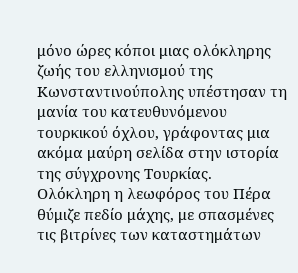μόνο ώρες κόποι μιας ολόκληρης ζωής του ελληνισμού της Κωνσταντινούπολης υπέστησαν τη μανία του κατευθυνόμενου τουρκικού όχλου, γράφοντας μια ακόμα μαύρη σελίδα στην ιστορία της σύγχρονης Τουρκίας.
Ολόκληρη η λεωφόρος του Πέρα θύμιζε πεδίο μάχης, με σπασμένες τις βιτρίνες των καταστημάτων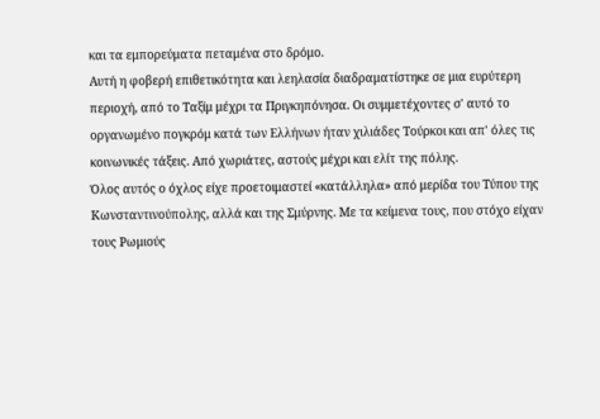και τα εμπορεύματα πεταμένα στο δρόμο.
Αυτή η φοβερή επιθετικότητα και λεηλασία διαδραματίστηκε σε μια ευρύτερη περιοχή, από το Ταξίμ μέχρι τα Πριγκηπόνησα. Οι συμμετέχοντες σ' αυτό το οργανωμένο πογκρόμ κατά των Ελλήνων ήταν χιλιάδες Τούρκοι και απ' όλες τις κοινωνικές τάξεις. Από χωριάτες, αστούς μέχρι και ελίτ της πόλης.
Όλος αυτός ο όχλος είχε προετοιμαστεί «κατάλληλα» από μερίδα του Τύπου της Κωνσταντινούπολης, αλλά και της Σμύρνης. Με τα κείμενα τους, που στόχο είχαν τους Ρωμιούς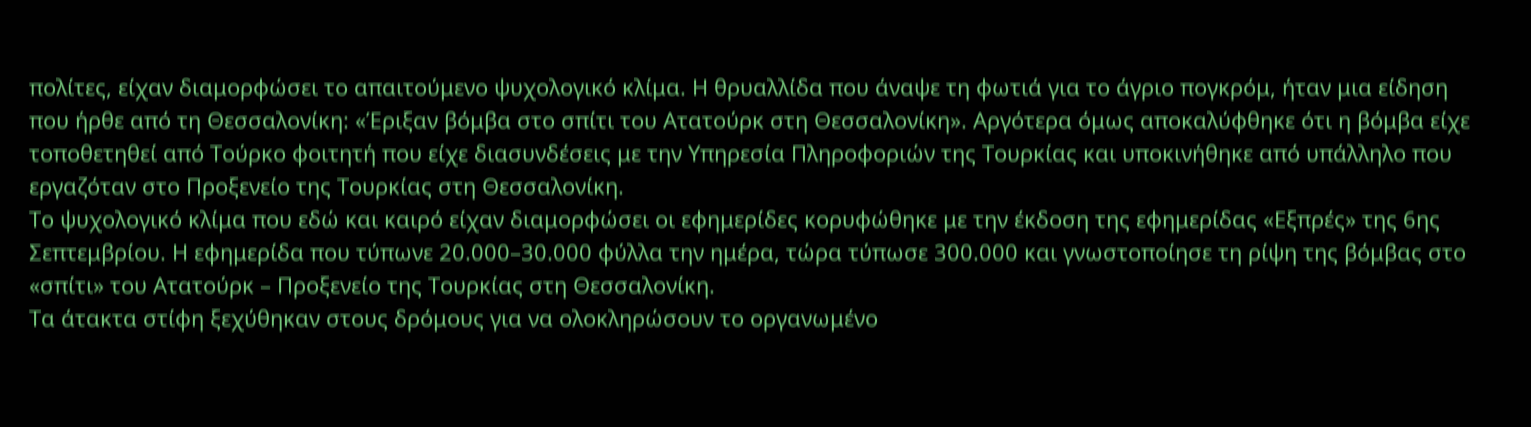πολίτες, είχαν διαμορφώσει το απαιτούμενο ψυχολογικό κλίμα. Η θρυαλλίδα που άναψε τη φωτιά για το άγριο πογκρόμ, ήταν μια είδηση που ήρθε από τη Θεσσαλονίκη: «Έριξαν βόμβα στο σπίτι του Ατατούρκ στη Θεσσαλονίκη». Αργότερα όμως αποκαλύφθηκε ότι η βόμβα είχε τοποθετηθεί από Τούρκο φοιτητή που είχε διασυνδέσεις με την Υπηρεσία Πληροφοριών της Τουρκίας και υποκινήθηκε από υπάλληλο που εργαζόταν στο Προξενείο της Τουρκίας στη Θεσσαλονίκη.
Το ψυχολογικό κλίμα που εδώ και καιρό είχαν διαμορφώσει οι εφημερίδες κορυφώθηκε με την έκδοση της εφημερίδας «Εξπρές» της 6ης Σεπτεμβρίου. Η εφημερίδα που τύπωνε 20.000–30.000 φύλλα την ημέρα, τώρα τύπωσε 300.000 και γνωστοποίησε τη ρίψη της βόμβας στο «σπίτι» του Ατατούρκ – Προξενείο της Τουρκίας στη Θεσσαλονίκη.
Τα άτακτα στίφη ξεχύθηκαν στους δρόμους για να ολοκληρώσουν το οργανωμένο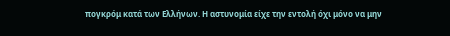πογκρόμ κατά των Ελλήνων. Η αστυνομία είχε την εντολή όχι μόνο να μην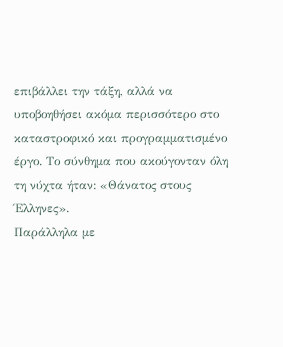επιβάλλει την τάξη, αλλά να υποβοηθήσει ακόμα περισσότερο στο καταστροφικό και προγραμματισμένο έργο. Το σύνθημα που ακούγονταν όλη τη νύχτα ήταν: «Θάνατος στους Έλληνες».
Παράλληλα με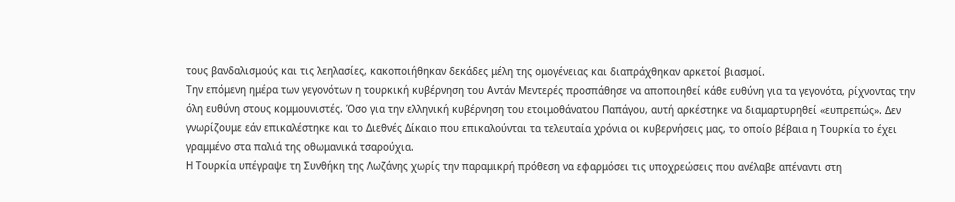τους βανδαλισμούς και τις λεηλασίες, κακοποιήθηκαν δεκάδες μέλη της ομογένειας και διαπράχθηκαν αρκετοί βιασμοί.
Την επόμενη ημέρα των γεγονότων η τουρκική κυβέρνηση του Αντάν Μεντερές προσπάθησε να αποποιηθεί κάθε ευθύνη για τα γεγονότα, ρίχνοντας την όλη ευθύνη στους κομμουνιστές. Όσο για την ελληνική κυβέρνηση του ετοιμοθάνατου Παπάγου, αυτή αρκέστηκε να διαμαρτυρηθεί «ευπρεπώς». Δεν γνωρίζουμε εάν επικαλέστηκε και το Διεθνές Δίκαιο που επικαλούνται τα τελευταία χρόνια οι κυβερνήσεις μας, το οποίο βέβαια η Τουρκία το έχει γραμμένο στα παλιά της οθωμανικά τσαρούχια.
Η Τουρκία υπέγραψε τη Συνθήκη της Λωζάνης χωρίς την παραμικρή πρόθεση να εφαρμόσει τις υποχρεώσεις που ανέλαβε απέναντι στη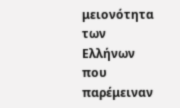μειονότητα των Ελλήνων που παρέμειναν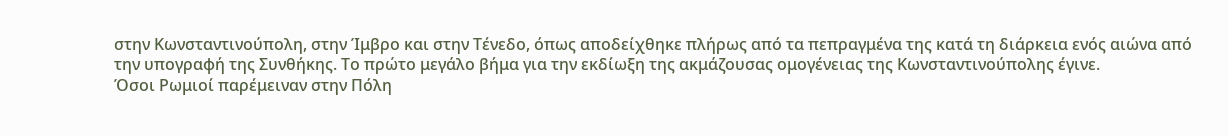στην Κωνσταντινούπολη, στην Ίμβρο και στην Τένεδο, όπως αποδείχθηκε πλήρως από τα πεπραγμένα της κατά τη διάρκεια ενός αιώνα από την υπογραφή της Συνθήκης. Το πρώτο μεγάλο βήμα για την εκδίωξη της ακμάζουσας ομογένειας της Κωνσταντινούπολης έγινε.
Όσοι Ρωμιοί παρέμειναν στην Πόλη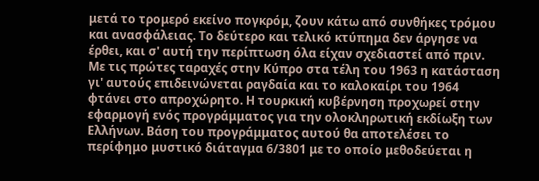μετά το τρομερό εκείνο πογκρόμ, ζουν κάτω από συνθήκες τρόμου και ανασφάλειας. Το δεύτερο και τελικό κτύπημα δεν άργησε να έρθει, και σ' αυτή την περίπτωση όλα είχαν σχεδιαστεί από πριν.
Με τις πρώτες ταραχές στην Κύπρο στα τέλη του 1963 η κατάσταση γι' αυτούς επιδεινώνεται ραγδαία και το καλοκαίρι του 1964 φτάνει στο απροχώρητο. Η τουρκική κυβέρνηση προχωρεί στην εφαρμογή ενός προγράμματος για την ολοκληρωτική εκδίωξη των Ελλήνων. Βάση του προγράμματος αυτού θα αποτελέσει το περίφημο μυστικό διάταγμα 6/3801 με το οποίο μεθοδεύεται η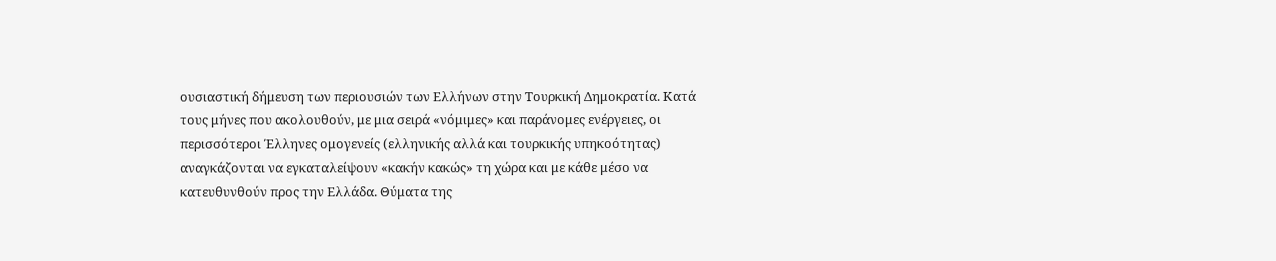ουσιαστική δήμευση των περιουσιών των Ελλήνων στην Τουρκική Δημοκρατία. Κατά τους μήνες που ακολουθούν, με μια σειρά «νόμιμες» και παράνομες ενέργειες, οι περισσότεροι Έλληνες ομογενείς (ελληνικής αλλά και τουρκικής υπηκοότητας) αναγκάζονται να εγκαταλείψουν «κακήν κακώς» τη χώρα και με κάθε μέσο να κατευθυνθούν προς την Ελλάδα. Θύματα της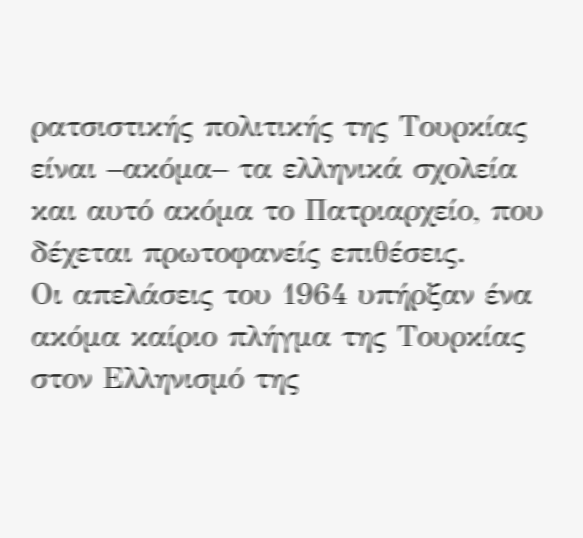ρατσιστικής πολιτικής της Τουρκίας είναι –ακόμα– τα ελληνικά σχολεία και αυτό ακόμα το Πατριαρχείο, που δέχεται πρωτοφανείς επιθέσεις.
Οι απελάσεις του 1964 υπήρξαν ένα ακόμα καίριο πλήγμα της Τουρκίας στον Ελληνισμό της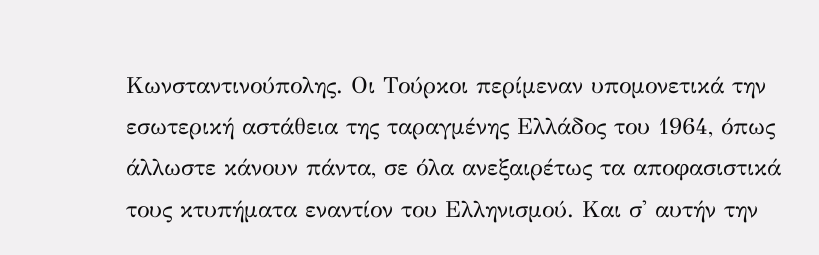Κωνσταντινούπολης. Οι Τούρκοι περίμεναν υπομονετικά την εσωτερική αστάθεια της ταραγμένης Ελλάδος του 1964, όπως άλλωστε κάνουν πάντα, σε όλα ανεξαιρέτως τα αποφασιστικά τους κτυπήματα εναντίον του Ελληνισμού. Και σ' αυτήν την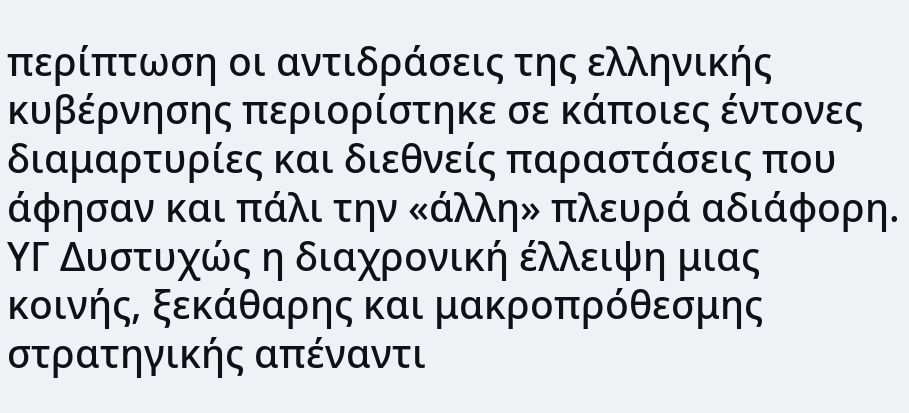περίπτωση οι αντιδράσεις της ελληνικής κυβέρνησης περιορίστηκε σε κάποιες έντονες διαμαρτυρίες και διεθνείς παραστάσεις που άφησαν και πάλι την «άλλη» πλευρά αδιάφορη.
ΥΓ Δυστυχώς η διαχρονική έλλειψη μιας κοινής, ξεκάθαρης και μακροπρόθεσμης στρατηγικής απέναντι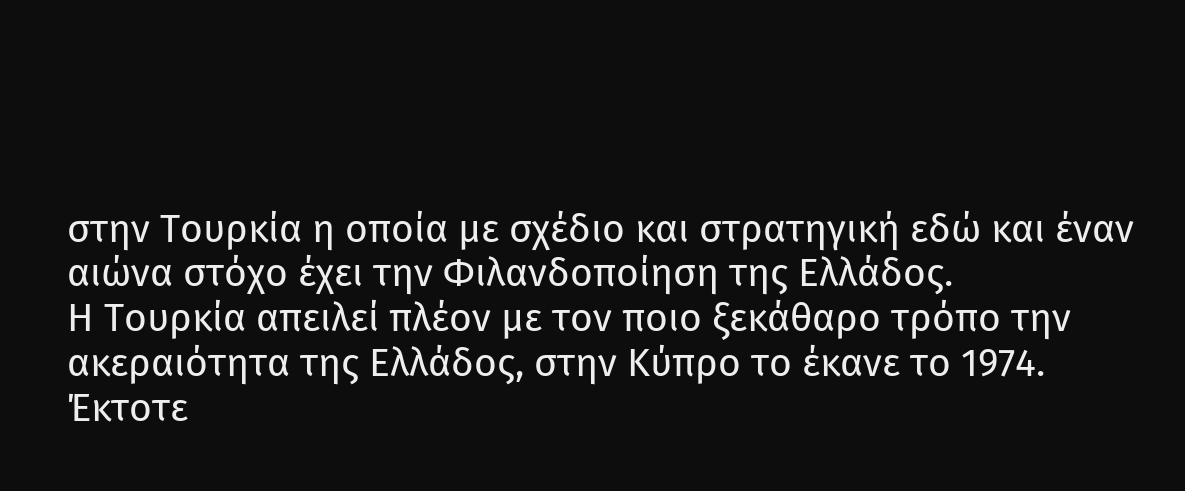στην Τουρκία η οποία με σχέδιο και στρατηγική εδώ και έναν αιώνα στόχο έχει την Φιλανδοποίηση της Ελλάδος.
Η Τουρκία απειλεί πλέον με τον ποιο ξεκάθαρο τρόπο την ακεραιότητα της Ελλάδος, στην Κύπρο το έκανε το 1974. Έκτοτε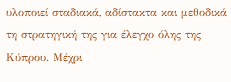υλοποιεί σταδιακά, αδίστακτα και μεθοδικά τη στρατηγική της για έλεγχο όλης της Κύπρου. Μέχρι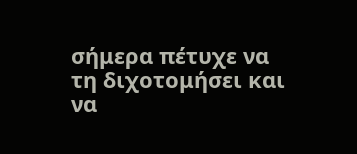σήμερα πέτυχε να τη διχοτομήσει και να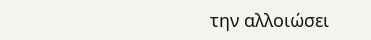την αλλοιώσει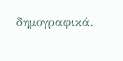δημογραφικά.